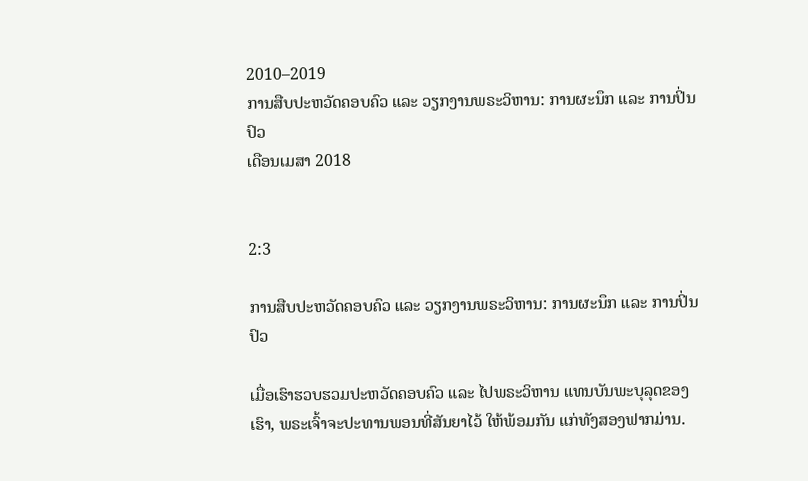2010–2019
ການສືບປະຫວັດຄອບຄົວ ແລະ ວຽກງານພຣະວິຫານ: ການຜະນຶກ ແລະ ການປິ່ນປົວ
ເດືອນເມສາ 2018


2:3

ການສືບປະຫວັດຄອບຄົວ ແລະ ວຽກງານພຣະວິຫານ: ການຜະນຶກ ແລະ ການປິ່ນປົວ

ເມື່ອເຮົາຮວບຮວມປະຫວັດຄອບຄົວ ແລະ ໄປພຣະວິຫານ ແທນບັນພະບຸລຸດຂອງເຮົາ, ພຣະເຈົ້າຈະປະທານພອນທີ່ສັນຍາໄວ້ ໃຫ້ພ້ອມກັນ ແກ່ທັງສອງຟາກມ່ານ.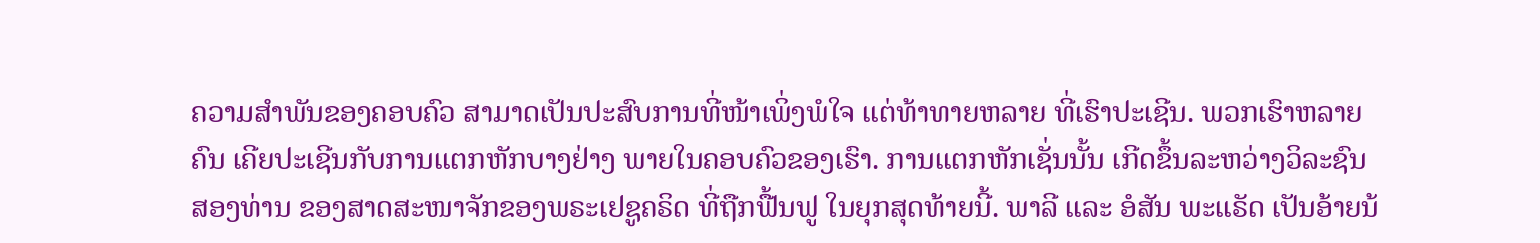ຄວາມສຳພັນຂອງຄອບຄົວ ສາມາດເປັນປະສົບການທີ່ໜ້າເພິ່ງພໍໃຈ ແຕ່ທ້າທາຍຫລາຍ ທີ່ເຮົາປະເຊີນ. ພວກເຮົາຫລາຍຄົນ ເຄີຍປະເຊີນກັບການແຕກຫັກບາງຢ່າງ ພາຍໃນຄອບຄົວຂອງເຮົາ. ການແຕກຫັກເຊັ່ນນັ້ນ ເກີດຂຶ້ນລະຫວ່າງວິລະຊົນສອງທ່ານ ຂອງສາດສະໜາຈັກຂອງພຣະເຢຊູຄຣິດ ທີ່ຖືກຟື້ນຟູ ໃນຍຸກສຸດທ້າຍນີ້. ພາລີ ແລະ ອໍສັນ ພະແຣັດ ເປັນອ້າຍນ້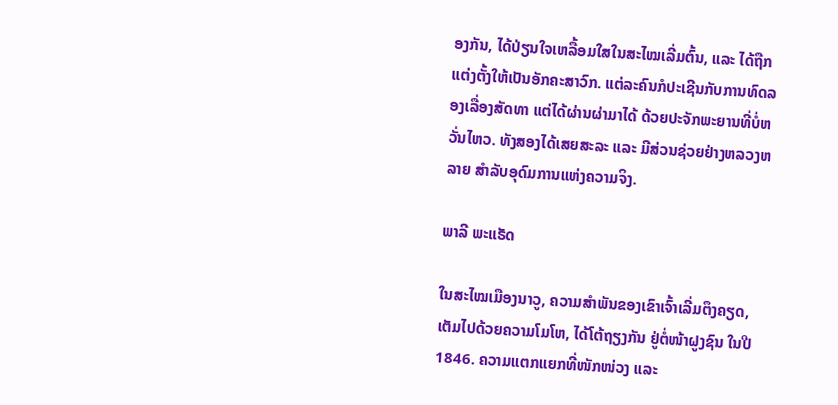ອງກັນ, ໄດ້ປ່ຽນໃຈເຫລື້ອມໃສໃນສະໄໝເລີ່ມຕົ້ນ, ແລະ ໄດ້ຖືກແຕ່ງຕັ້ງໃຫ້ເປັນອັກຄະສາວົກ. ແຕ່ລະຄົນກໍປະເຊີນກັບການທົດລອງເລື່ອງສັດທາ ແຕ່ໄດ້ຜ່ານຜ່າມາໄດ້ ດ້ວຍປະຈັກພະຍານທີ່ບໍ່ຫວັ່ນໄຫວ. ທັງສອງໄດ້ເສຍສະລະ ແລະ ມີສ່ວນຊ່ວຍຢ່າງຫລວງຫລາຍ ສຳລັບອຸດົມການແຫ່ງຄວາມຈິງ.

ພາລີ ພະແຣັດ

ໃນສະໄໝເມືອງນາວູ, ຄວາມສຳພັນຂອງເຂົາເຈົ້າເລີ່ມຕຶງຄຽດ, ເຕັມໄປດ້ວຍຄວາມໂມໂຫ, ໄດ້ໂຕ້ຖຽງກັນ ຢູ່ຕໍ່ໜ້າຝູງຊົນ ໃນປີ 1846. ຄວາມແຕກແຍກທີ່ໜັກໜ່ວງ ແລະ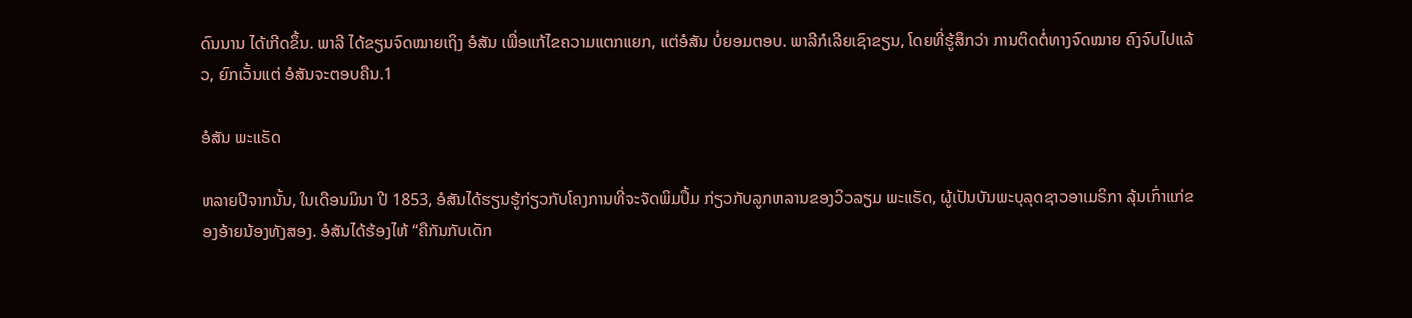ດົນນານ ໄດ້ເກີດຂຶ້ນ. ພາລີ ໄດ້ຂຽນຈົດໝາຍເຖິງ ອໍສັນ ເພື່ອແກ້ໄຂຄວາມແຕກແຍກ, ແຕ່ອໍສັນ ບໍ່ຍອມຕອບ. ພາລີກໍເລີຍເຊົາຂຽນ, ໂດຍທີ່ຮູ້ສຶກວ່າ ການຕິດຕໍ່ທາງຈົດໝາຍ ຄົງຈົບໄປແລ້ວ, ຍົກເວັ້ນແຕ່ ອໍສັນຈະຕອບຄືນ.1

ອໍສັນ ພະແຣັດ

ຫລາຍປີຈາກນັ້ນ, ໃນເດືອນມິນາ ປີ 1853, ອໍສັນໄດ້ຮຽນຮູ້ກ່ຽວກັບໂຄງການທີ່ຈະຈັດພິມປຶ້ມ ກ່ຽວກັບລູກຫລານຂອງວິວລຽມ ພະແຣັດ, ຜູ້ເປັນບັນພະບຸລຸດຊາວອາເມຣິກາ ລຸ້ນເກົ່າແກ່ຂອງອ້າຍນ້ອງທັງສອງ. ອໍສັນໄດ້ຮ້ອງໄຫ້ “ຄືກັນກັບເດັກ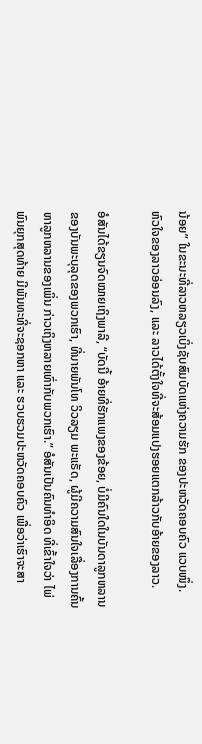ນ້ອຍ” ໃນຂະນະທີ່ລາວຫລຽວເບິ່ງຊັບສົມບັດແຫ່ງຄວາມຮັກ ຂອງປະຫວັດຄອບຄົວ ແວບໜຶ່ງ. ຫົວໃຈຂອງລາວອ່ອນລົງ, ແລະ ລາວໄດ້ຕັ້ງໃຈທີ່ຈະສ້ອມແປງຮອຍແຕກລ້າວກັບອ້າຍຂອງລາວ.

ອໍສັນໄດ້ຂຽນຈົດໝາຍເຖິງພາລີ, “ບັດນີ້ ອ້າຍທີ່ຮັກແພງຂອງຂ້ອຍ, ບໍ່ມີຄົນໃດໃນບັນດາລູກຫລານຂອງບັນພະບຸລຸດຂອງພວກເຮົາ, ທີ່ນາຍພັນໂທ ວິວລຽມ ພະແຣັດ, ຜູ້ມີຄວາມສົນໃຈເລື່ອງການຄົ້ນຫາລູກຫລານຂອງເພິ່ນ ກ່າວເຖິງຫລາຍເທົ່າກັບພວກເຮົາ.” ອໍສັນເປັນຄົນທຳອິດ ທີ່ເຂົ້າໃຈວ່າ ໄພ່ພົນຍຸກສຸດທ້າຍ ມີພັນທະທີ່ຈະຊອກຫາ ແລະ ຮວບຮວມປະຫວັດຄອບຄົວ ເພື່ອວ່າເຮົາຈະສາ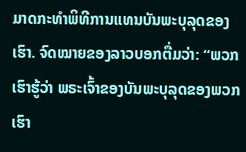ມາດກະທຳພິທີການແທນບັນພະບຸລຸດຂອງເຮົາ. ຈົດໝາຍຂອງລາວບອກຕື່ມວ່າ: “ພວກເຮົາຮູ້ວ່າ ພຣະເຈົ້າຂອງບັນພະບຸລຸດຂອງພວກເຮົາ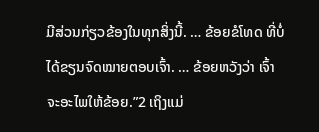ມີສ່ວນກ່ຽວຂ້ອງໃນທຸກສິ່ງນີ້. … ຂ້ອຍຂໍໂທດ ທີ່ບໍ່ໄດ້ຂຽນຈົດໝາຍຕອບເຈົ້າ. … ຂ້ອຍຫວັງວ່າ ເຈົ້າຈະອະໄພໃຫ້ຂ້ອຍ.”2 ເຖິງແມ່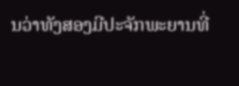ນວ່າທັງສອງມີປະຈັກພະຍານທີ່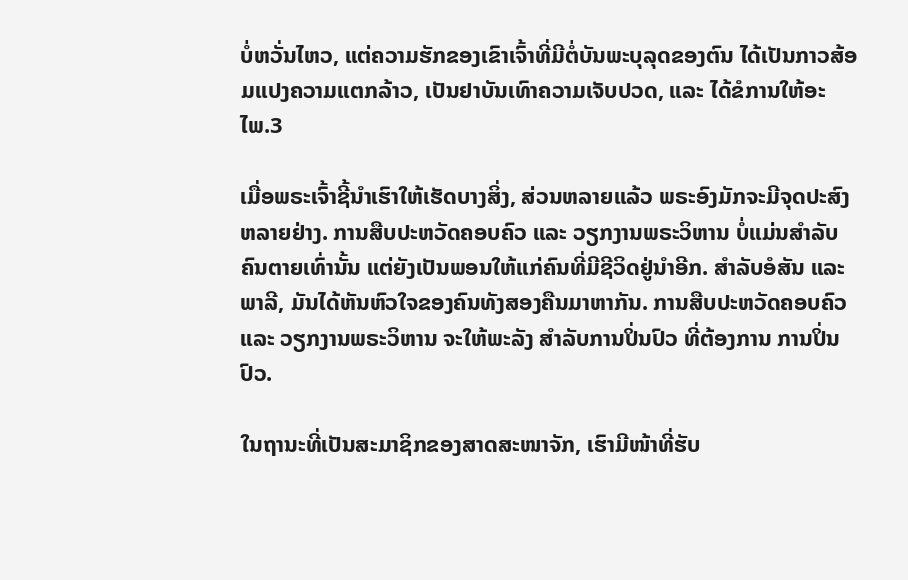ບໍ່ຫວັ່ນໄຫວ, ແຕ່ຄວາມຮັກຂອງເຂົາເຈົ້າທີ່ມີຕໍ່ບັນພະບຸລຸດຂອງຕົນ ໄດ້ເປັນກາວສ້ອມແປງຄວາມແຕກລ້າວ, ເປັນຢາບັນເທົາຄວາມເຈັບປວດ, ແລະ ໄດ້ຂໍການໃຫ້ອະໄພ.3

ເມື່ອພຣະເຈົ້າຊີ້ນຳເຮົາໃຫ້ເຮັດບາງສິ່ງ, ສ່ວນຫລາຍແລ້ວ ພຣະອົງມັກຈະມີຈຸດປະສົງຫລາຍຢ່າງ. ການສືບປະຫວັດຄອບຄົວ ແລະ ວຽກງານພຣະວິຫານ ບໍ່ແມ່ນສຳລັບຄົນຕາຍເທົ່ານັ້ນ ແຕ່ຍັງເປັນພອນໃຫ້ແກ່ຄົນທີ່ມີຊີວິດຢູ່ນຳອີກ. ສຳລັບອໍສັນ ແລະ ພາລີ, ມັນໄດ້ຫັນຫົວໃຈຂອງຄົນທັງສອງຄືນມາຫາກັນ. ການສືບປະຫວັດຄອບຄົວ ແລະ ວຽກງານພຣະວິຫານ ຈະໃຫ້ພະລັງ ສຳລັບການປິ່ນປົວ ທີ່ຕ້ອງການ ການປິ່ນປົວ.

ໃນຖານະທີ່ເປັນສະມາຊິກຂອງສາດສະໜາຈັກ, ເຮົາມີໜ້າທີ່ຮັບ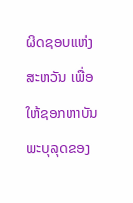ຜິດຊອບແຫ່ງສະຫວັນ ເພື່ອໃຫ້ຊອກຫາບັນພະບຸລຸດຂອງ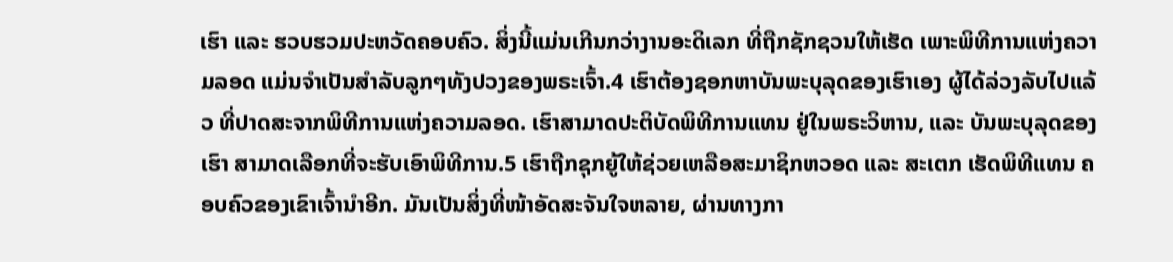ເຮົາ ແລະ ຮວບຮວມປະຫວັດຄອບຄົວ. ສິ່ງນີ້ແມ່ນເກີນກວ່າງານອະດິເລກ ທີ່ຖືກຊັກຊວນໃຫ້ເຮັດ ເພາະພິທີການແຫ່ງຄວາມລອດ ແມ່ນຈຳເປັນສຳລັບລູກໆທັງປວງຂອງພຣະເຈົ້າ.4 ເຮົາຕ້ອງຊອກຫາບັນພະບຸລຸດຂອງເຮົາເອງ ຜູ້ໄດ້ລ່ວງລັບໄປແລ້ວ ທີ່ປາດສະຈາກພິທີການແຫ່ງຄວາມລອດ. ເຮົາສາມາດປະຕິບັດພິທີການແທນ ຢູ່ໃນພຣະວິຫານ, ແລະ ບັນພະບຸລຸດຂອງເຮົາ ສາມາດເລືອກທີ່ຈະຮັບເອົາພິທີການ.5 ເຮົາຖືກຊຸກຍູ້ໃຫ້ຊ່ວຍເຫລືອສະມາຊິກຫວອດ ແລະ ສະເຕກ ເຮັດພິທີແທນ ຄອບຄົວຂອງເຂົາເຈົ້ານຳອີກ. ມັນເປັນສິ່ງທີ່ໜ້າອັດສະຈັນໃຈຫລາຍ, ຜ່ານທາງກາ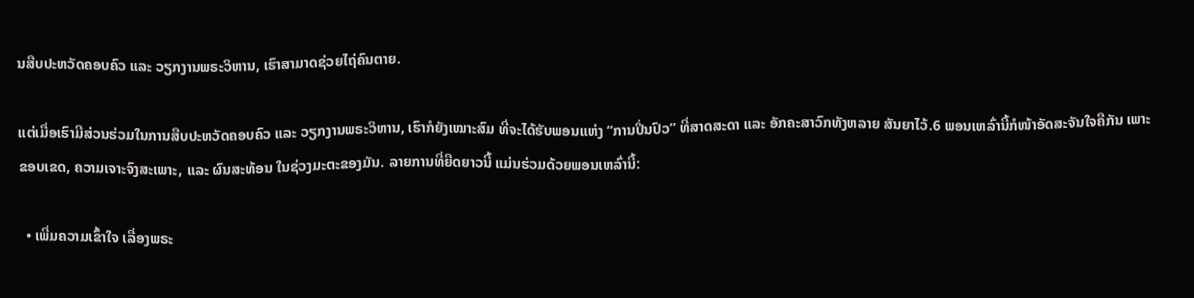ນສືບປະຫວັດຄອບຄົວ ແລະ ວຽກງານພຣະວິຫານ, ເຮົາສາມາດຊ່ວຍໄຖ່ຄົນຕາຍ.

ແຕ່ເມື່ອເຮົາມີສ່ວນຮ່ວມໃນການສືບປະຫວັດຄອບຄົວ ແລະ ວຽກງານພຣະວິຫານ, ເຮົາກໍຍັງເໝາະສົມ ທີ່ຈະໄດ້ຮັບພອນແຫ່ງ “ການປິ່ນປົວ” ທີ່ສາດສະດາ ແລະ ອັກຄະສາວົກທັງຫລາຍ ສັນຍາໄວ້.6 ພອນເຫລົ່ານີ້ກໍໜ້າອັດສະຈັນໃຈຄືກັນ ເພາະ ຂອບເຂດ, ຄວາມເຈາະຈົງສະເພາະ, ແລະ ຜົນສະທ້ອນ ໃນຊ່ວງມະຕະຂອງມັນ. ລາຍການທີ່ຍືດຍາວນີ້ ແມ່ນຮ່ວມດ້ວຍພອນເຫລົ່ານີ້:

  • ເພີ່ມຄວາມເຂົ້າໃຈ ເລື່ອງພຣະ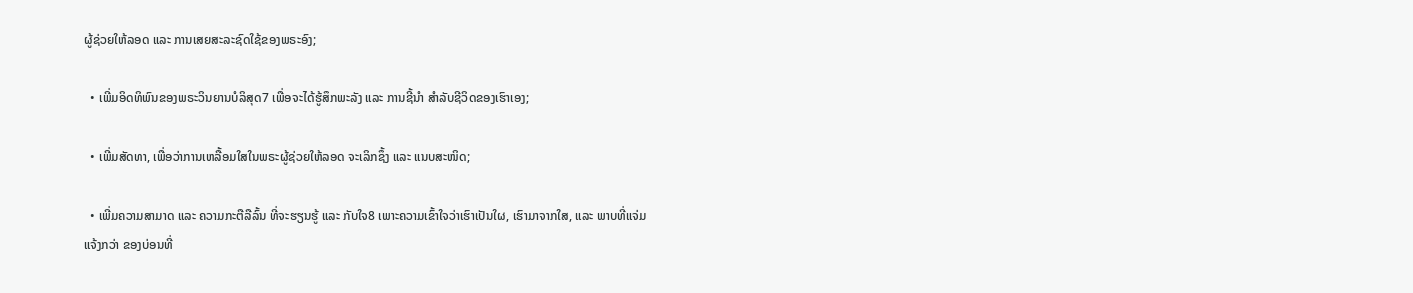ຜູ້ຊ່ວຍໃຫ້ລອດ ແລະ ການເສຍສະລະຊົດໃຊ້ຂອງພຣະອົງ;

  • ເພີ່ມອິດທິພົນຂອງພຣະວິນຍານບໍລິສຸດ7 ເພື່ອຈະໄດ້ຮູ້ສຶກພະລັງ ແລະ ການຊີ້ນຳ ສຳລັບຊີວິດຂອງເຮົາເອງ;

  • ເພີ່ມສັດທາ, ເພື່ອວ່າການເຫລື້ອມໃສໃນພຣະຜູ້ຊ່ວຍໃຫ້ລອດ ຈະເລິກຊຶ້ງ ແລະ ແນບສະໜິດ;

  • ເພີ່ມຄວາມສາມາດ ແລະ ຄວາມກະຕືລືລົ້ນ ທີ່ຈະຮຽນຮູ້ ແລະ ກັບໃຈ8 ເພາະຄວາມເຂົ້າໃຈວ່າເຮົາເປັນໃຜ, ເຮົາມາຈາກໃສ, ແລະ ພາບທີ່ແຈ່ມແຈ້ງກວ່າ ຂອງບ່ອນທີ່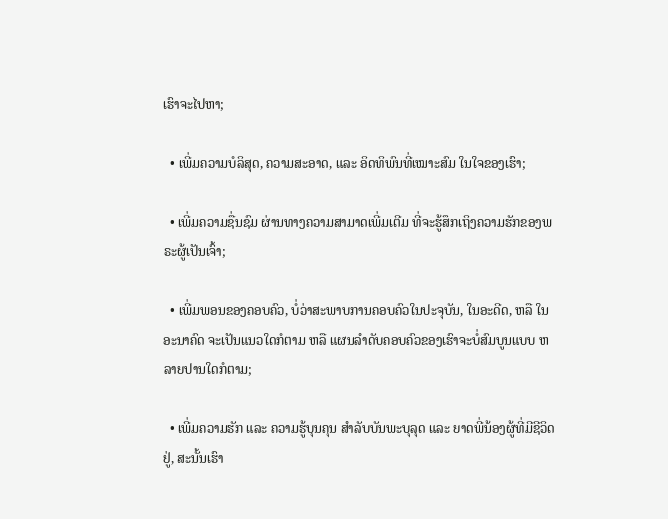ເຮົາຈະໄປຫາ;

  • ເພີ່ມຄວາມບໍລິສຸດ, ຄວາມສະອາດ, ແລະ ອິດທິພົນທີ່ເໝາະສົມ ໃນໃຈຂອງເຮົາ;

  • ເພີ່ມຄວາມຊື່ນຊົມ ຜ່ານທາງຄວາມສາມາດເພີ່ມເຕີມ ທີ່ຈະຮູ້ສຶກເຖິງຄວາມຮັກຂອງພຣະຜູ້ເປັນເຈົ້າ;

  • ເພີ່ມພອນຂອງຄອບຄົວ, ບໍ່ວ່າສະພາບການຄອບຄົວໃນປະຈຸບັນ, ໃນອະດີດ, ຫລື ໃນອະນາຄົດ ຈະເປັນແນວໃດກໍຕາມ ຫລື ແຜນລຳດັບຄອບຄົວຂອງເຮົາຈະບໍ່ສົມບູນແບບ ຫລາຍປານໃດກໍຕາມ;

  • ເພີ່ມຄວາມຮັກ ແລະ ຄວາມຮູ້ບຸນຄຸນ ສຳລັບບັນພະບຸລຸດ ແລະ ຍາດພີ່ນ້ອງຜູ້ທີ່ມີຊີວິດຢູ່, ສະນັ້ນເຮົາ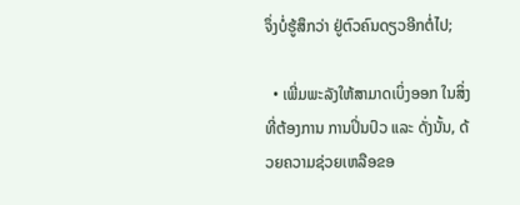ຈຶ່ງບໍ່ຮູ້ສຶກວ່າ ຢູ່ຕົວຄົນດຽວອີກຕໍ່ໄປ;

  • ເພີ່ມພະລັງໃຫ້ສາມາດເບິ່ງອອກ ໃນສິ່ງທີ່ຕ້ອງການ ການປິ່ນປົວ ແລະ ດັ່ງນັ້ນ, ດ້ວຍຄວາມຊ່ວຍເຫລືອຂອ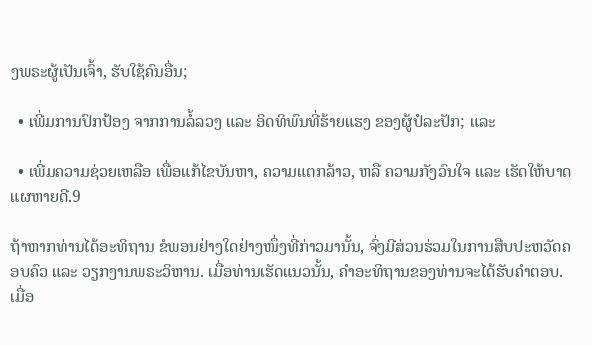ງພຣະຜູ້ເປັນເຈົ້າ, ຮັບໃຊ້ຄົນອື່ນ;

  • ເພີ່ມການປົກປ້ອງ ຈາກການລໍ້ລວງ ແລະ ອິດທິພົນທີ່ຮ້າຍແຮງ ຂອງຜູ້ປໍລະປັກ; ແລະ

  • ເພີ່ມຄວາມຊ່ວຍເຫລືອ ເພື່ອແກ້ໄຂບັນຫາ, ຄວາມແຕກລ້າວ, ຫລື ຄວາມກັງວົນໃຈ ແລະ ເຮັດໃຫ້ບາດແຜຫາຍດີ.9

ຖ້າຫາກທ່ານໄດ້ອະທິຖານ ຂໍພອນຢ່າງໃດຢ່າງໜຶ່ງທີ່ກ່າວມານັ້ນ, ຈົ່ງມີສ່ວນຮ່ວມໃນການສືບປະຫວັດຄອບຄົວ ແລະ ວຽກງານພຣະວິຫານ. ເມື່ອທ່ານເຮັດແນວນັ້ນ, ຄຳອະທິຖານຂອງທ່ານຈະໄດ້ຮັບຄຳຕອບ. ເມື່ອ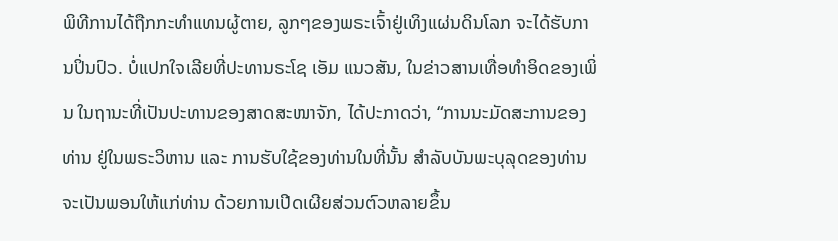ພິທີການໄດ້ຖືກກະທຳແທນຜູ້ຕາຍ, ລູກໆຂອງພຣະເຈົ້າຢູ່ເທິງແຜ່ນດິນໂລກ ຈະໄດ້ຮັບການປິ່ນປົວ. ບໍ່ແປກໃຈເລີຍທີ່ປະທານຣະໂຊ ເອັມ ແນວສັນ, ໃນຂ່າວສານເທື່ອທຳອິດຂອງເພິ່ນ ໃນຖານະທີ່ເປັນປະທານຂອງສາດສະໜາຈັກ, ໄດ້ປະກາດວ່າ, “ການນະມັດສະການຂອງທ່ານ ຢູ່ໃນພຣະວິຫານ ແລະ ການຮັບໃຊ້ຂອງທ່ານໃນທີ່ນັ້ນ ສຳລັບບັນພະບຸລຸດຂອງທ່ານ ຈະເປັນພອນໃຫ້ແກ່ທ່ານ ດ້ວຍການເປີດເຜີຍສ່ວນຕົວຫລາຍຂຶ້ນ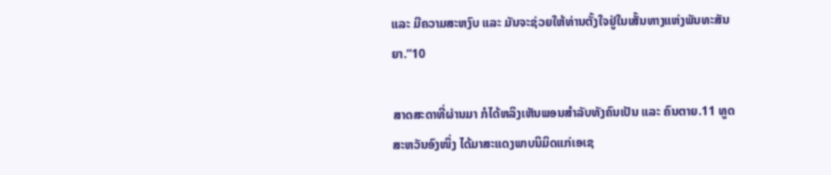ແລະ ມີຄວາມສະຫງົບ ແລະ ມັນຈະຊ່ວຍໃຫ້ທ່ານຕັ້ງໃຈຢູ່ໃນເສັ້ນທາງແຫ່ງພັນທະສັນຍາ.”10

ສາດສະດາທີ່ຜ່ານມາ ກໍໄດ້ຫລິງເຫັນພອນສຳລັບທັງຄົນເປັນ ແລະ ຄົນຕາຍ.11 ທູດສະຫວັນອົງໜຶ່ງ ໄດ້ມາສະແດງພາບນິມິດແກ່ເອເຊ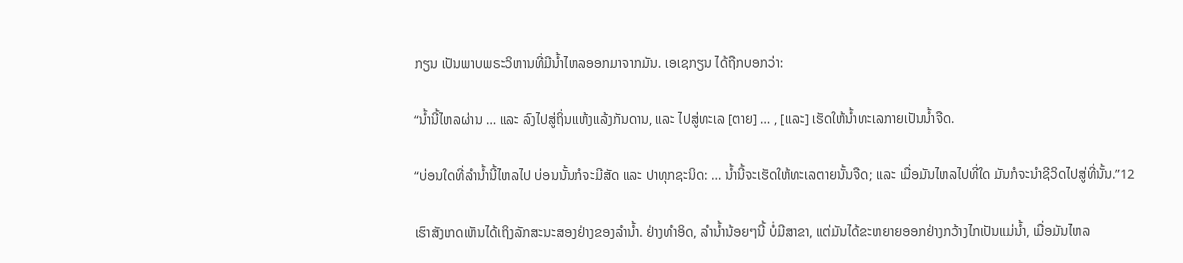ກຽນ ເປັນພາບພຣະວິຫານທີ່ມີນ້ຳໄຫລອອກມາຈາກມັນ. ເອເຊກຽນ ໄດ້ຖືກບອກວ່າ:

“ນ້ຳນີ້ໄຫລຜ່ານ … ແລະ ລົງໄປສູ່ຖິ່ນແຫ້ງແລ້ງກັນດານ, ແລະ ໄປສູ່ທະເລ [ຕາຍ] … , [ແລະ] ເຮັດໃຫ້ນ້ຳທະເລກາຍເປັນນ້ຳຈືດ.

“ບ່ອນໃດທີ່ລຳນ້ຳນີ້ໄຫລໄປ ບ່ອນນັ້ນກໍຈະມີສັດ ແລະ ປາທຸກຊະນິດ: … ນ້ຳນີ້ຈະເຮັດໃຫ້ທະເລຕາຍນັ້ນຈືດ; ແລະ ເມື່ອມັນໄຫລໄປທີ່ໃດ ມັນກໍຈະນຳຊີວິດໄປສູ່ທີ່ນັ້ນ.”12

ເຮົາສັງເກດເຫັນໄດ້ເຖິງລັກສະນະສອງຢ່າງຂອງລຳນ້ຳ. ຢ່າງທຳອິດ, ລຳນ້ຳນ້ອຍໆນີ້ ບໍ່ມີສາຂາ, ແຕ່ມັນໄດ້ຂະຫຍາຍອອກຢ່າງກວ້າງໄກເປັນແມ່ນ້ຳ, ເມື່ອມັນໄຫລ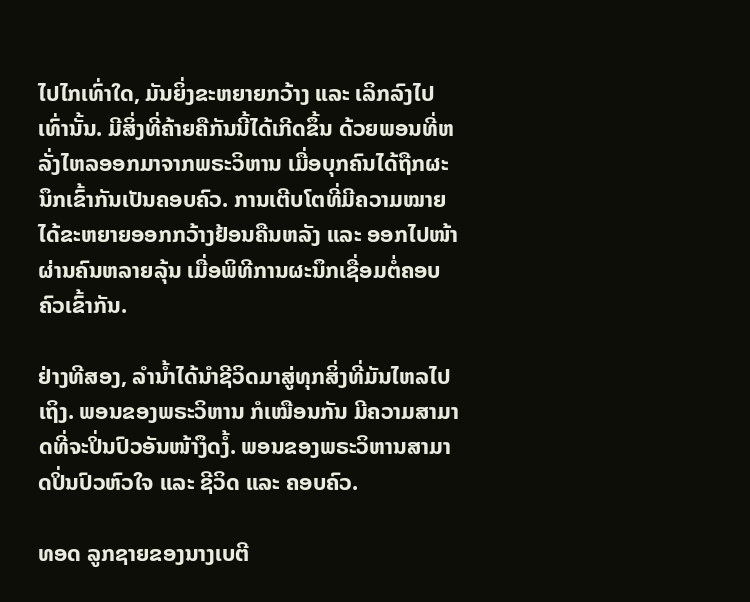ໄປໄກເທົ່າໃດ, ມັນຍິ່ງຂະຫຍາຍກວ້າງ ແລະ ເລິກລົງໄປເທົ່ານັ້ນ. ມີສິ່ງທີ່ຄ້າຍຄືກັນນີ້ໄດ້ເກີດຂຶ້ນ ດ້ວຍພອນທີ່ຫລັ່ງໄຫລອອກມາຈາກພຣະວິຫານ ເມື່ອບຸກຄົນໄດ້ຖືກຜະນຶກເຂົ້າກັນເປັນຄອບຄົວ. ການເຕີບໂຕທີ່ມີຄວາມໝາຍ ໄດ້ຂະຫຍາຍອອກກວ້າງຢ້ອນຄືນຫລັງ ແລະ ອອກໄປໜ້າ ຜ່ານຄົນຫລາຍລຸ້ນ ເມື່ອພິທີການຜະນຶກເຊື່ອມຕໍ່ຄອບຄົວເຂົ້າກັນ.

ຢ່າງທີສອງ, ລຳນ້ຳໄດ້ນຳຊີວິດມາສູ່ທຸກສິ່ງທີ່ມັນໄຫລໄປເຖິງ. ພອນຂອງພຣະວິຫານ ກໍເໝືອນກັນ ມີຄວາມສາມາດທີ່ຈະປິ່ນປົວອັນໜ້າງຶດງໍ້. ພອນຂອງພຣະວິຫານສາມາດປິ່ນປົວຫົວໃຈ ແລະ ຊີວິດ ແລະ ຄອບຄົວ.

ທອດ ລູກຊາຍຂອງນາງເບຕີ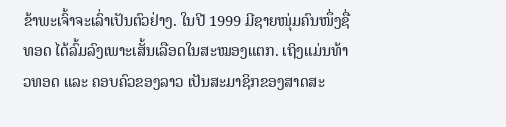ຂ້າພະເຈົ້າຈະເລົ່າເປັນຕົວຢ່າງ. ໃນປີ 1999 ມີຊາຍໜຸ່ມຄົນໜຶ່ງຊື່ ທອດ ໄດ້ລົ້ມລົງເພາະເສັ້ນເລືອດໃນສະໝອງແຕກ. ເຖິງແມ່ນທ້າວທອດ ແລະ ຄອບຄົວຂອງລາວ ເປັນສະມາຊິກຂອງສາດສະ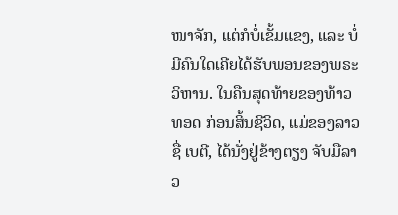ໜາຈັກ, ແຕ່ກໍບໍ່ເຂັ້ມແຂງ, ແລະ ບໍ່ມີຄົນໃດເຄີຍໄດ້ຮັບພອນຂອງພຣະວິຫານ. ໃນຄືນສຸດທ້າຍຂອງທ້າວທອດ ກ່ອນສິ້ນຊີວິດ, ແມ່ຂອງລາວ ຊື່ ເບຕີ, ໄດ້ນັ່ງຢູ່ຂ້າງຕຽງ ຈັບມືລາວ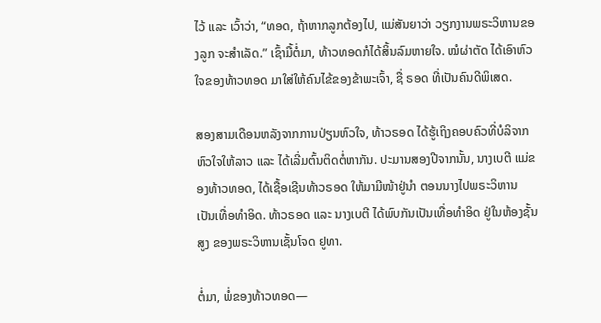ໄວ້ ແລະ ເວົ້າວ່າ, “ທອດ, ຖ້າຫາກລູກຕ້ອງໄປ, ແມ່ສັນຍາວ່າ ວຽກງານພຣະວິຫານຂອງລູກ ຈະສຳເລັດ.” ເຊົ້າມື້ຕໍ່ມາ, ທ້າວທອດກໍໄດ້ສິ້ນລົມຫາຍໃຈ. ໝໍຜ່າຕັດ ໄດ້ເອົາຫົວໃຈຂອງທ້າວທອດ ມາໃສ່ໃຫ້ຄົນໄຂ້ຂອງຂ້າພະເຈົ້າ, ຊື່ ຣອດ ທີ່ເປັນຄົນດີພິເສດ.

ສອງສາມເດືອນຫລັງຈາກການປ່ຽນຫົວໃຈ, ທ້າວຣອດ ໄດ້ຮູ້ເຖິງຄອບຄົວທີ່ບໍລິຈາກຫົວໃຈໃຫ້ລາວ ແລະ ໄດ້ເລີ່ມຕົ້ນຕິດຕໍ່ຫາກັນ. ປະມານສອງປີຈາກນັ້ນ, ນາງເບຕີ ແມ່ຂອງທ້າວທອດ, ໄດ້ເຊື້ອເຊີນທ້າວຣອດ ໃຫ້ມາມີໜ້າຢູ່ນຳ ຕອນນາງໄປພຣະວິຫານ ເປັນເທື່ອທຳອິດ. ທ້າວຣອດ ແລະ ນາງເບຕີ ໄດ້ພົບກັນເປັນເທື່ອທຳອິດ ຢູ່ໃນຫ້ອງຊັ້ນສູງ ຂອງພຣະວິຫານເຊັ້ນໂຈດ ຢູທາ.

ຕໍ່ມາ, ພໍ່ຂອງທ້າວທອດ—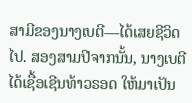ສາມີຂອງນາງເບຕີ—ໄດ້ເສຍຊີວິດໄປ. ສອງສາມປີຈາກນັ້ນ, ນາງເບຕີ ໄດ້ເຊື້ອເຊີນທ້າວຣອດ ໃຫ້ມາເປັນ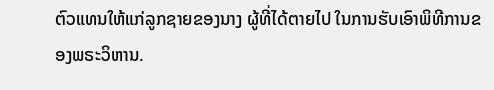ຕົວແທນໃຫ້ແກ່ລູກຊາຍຂອງນາງ ຜູ້ທີ່ໄດ້ຕາຍໄປ ໃນການຮັບເອົາພິທີການຂອງພຣະວິຫານ.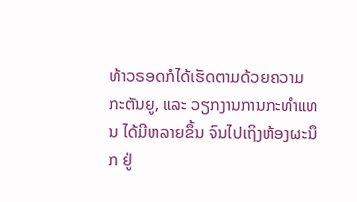ທ້າວຣອດກໍໄດ້ເຮັດຕາມດ້ວຍຄວາມກະຕັນຍູ, ແລະ ວຽກງານການກະທຳແທນ ໄດ້ມີຫລາຍຂຶ້ນ ຈົນໄປເຖິງຫ້ອງຜະນຶກ ຢູ່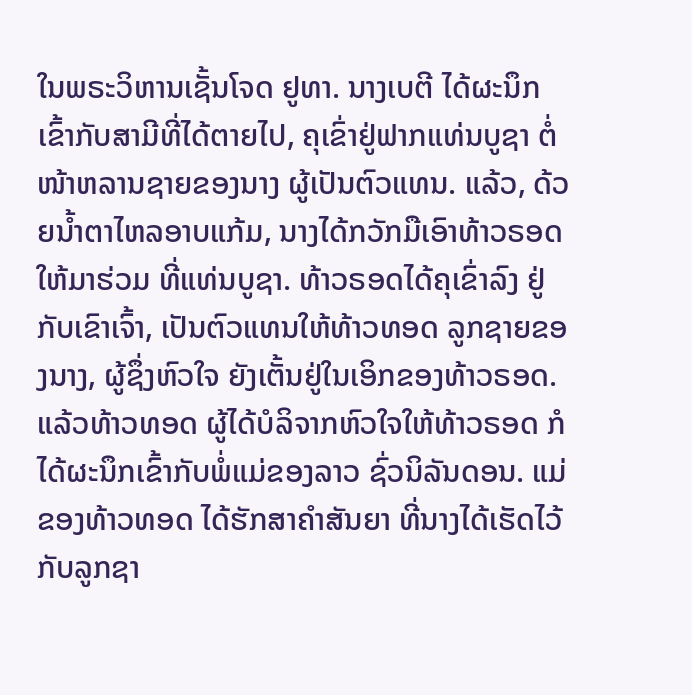ໃນພຣະວິຫານເຊັ້ນໂຈດ ຢູທາ. ນາງເບຕີ ໄດ້ຜະນຶກເຂົ້າກັບສາມີທີ່ໄດ້ຕາຍໄປ, ຄຸເຂົ່າຢູ່ຟາກແທ່ນບູຊາ ຕໍ່ໜ້າຫລານຊາຍຂອງນາງ ຜູ້ເປັນຕົວແທນ. ແລ້ວ, ດ້ວຍນ້ຳຕາໄຫລອາບແກ້ມ, ນາງໄດ້ກວັກມືເອົາທ້າວຣອດໃຫ້ມາຮ່ວມ ທີ່ແທ່ນບູຊາ. ທ້າວຣອດໄດ້ຄຸເຂົ່າລົງ ຢູ່ກັບເຂົາເຈົ້າ, ເປັນຕົວແທນໃຫ້ທ້າວທອດ ລູກຊາຍຂອງນາງ, ຜູ້ຊຶ່ງຫົວໃຈ ຍັງເຕັ້ນຢູ່ໃນເອິກຂອງທ້າວຣອດ. ແລ້ວທ້າວທອດ ຜູ້ໄດ້ບໍລິຈາກຫົວໃຈໃຫ້ທ້າວຣອດ ກໍໄດ້ຜະນຶກເຂົ້າກັບພໍ່ແມ່ຂອງລາວ ຊົ່ວນິລັນດອນ. ແມ່ຂອງທ້າວທອດ ໄດ້ຮັກສາຄຳສັນຍາ ທີ່ນາງໄດ້ເຮັດໄວ້ກັບລູກຊາ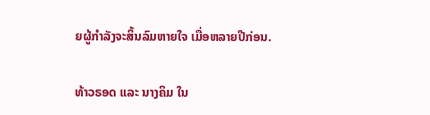ຍຜູ້ກຳລັງຈະສິ້ນລົມຫາຍໃຈ ເມື່ອຫລາຍປີກ່ອນ.

ທ້າວຣອດ ແລະ ນາງຄິມ ໃນ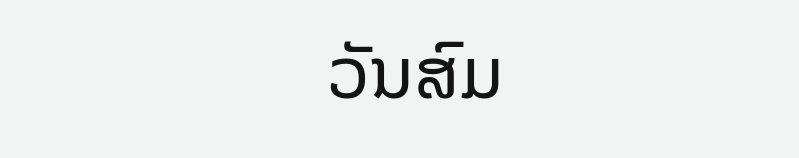ວັນສົມ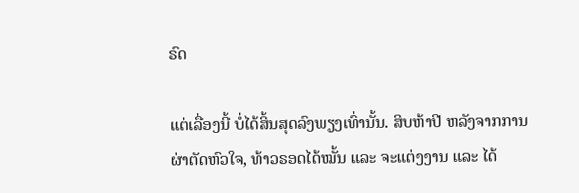ຣົດ

ແຕ່ເລື່ອງນີ້ ບໍ່ໄດ້ສິ້ນສຸດລົງພຽງເທົ່ານັ້ນ. ສິບຫ້າປີ ຫລັງຈາກການຜ່າຕັດຫົວໃຈ, ທ້າວຣອດໄດ້ໝັ້ນ ແລະ ຈະແຕ່ງງານ ແລະ ໄດ້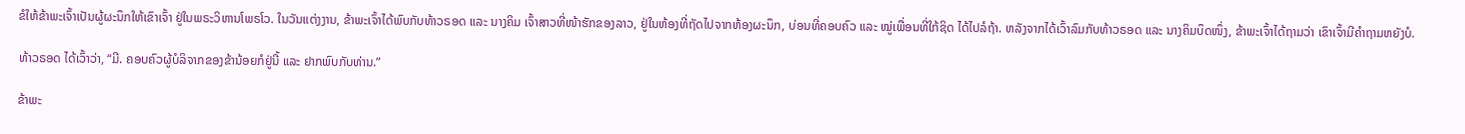ຂໍໃຫ້ຂ້າພະເຈົ້າເປັນຜູ້ຜະນຶກໃຫ້ເຂົາເຈົ້າ ຢູ່ໃນພຣະວິຫານໂພຣໂວ. ໃນວັນແຕ່ງງານ, ຂ້າພະເຈົ້າໄດ້ພົບກັບທ້າວຣອດ ແລະ ນາງຄິມ ເຈົ້າສາວທີ່ໜ້າຮັກຂອງລາວ, ຢູ່ໃນຫ້ອງທີ່ຖັດໄປຈາກຫ້ອງຜະນຶກ, ບ່ອນທີ່ຄອບຄົວ ແລະ ໝູ່ເພື່ອນທີ່ໃກ້ຊິດ ໄດ້ໄປລໍຖ້າ. ຫລັງຈາກໄດ້ເວົ້າລົມກັບທ້າວຣອດ ແລະ ນາງຄິມບຶດໜຶ່ງ, ຂ້າພະເຈົ້າໄດ້ຖາມວ່າ ເຂົາເຈົ້າມີຄຳຖາມຫຍັງບໍ.

ທ້າວຣອດ ໄດ້ເວົ້າວ່າ, “ມີ. ຄອບຄົວຜູ້ບໍລິຈາກຂອງຂ້ານ້ອຍກໍຢູ່ນີ້ ແລະ ຢາກພົບກັບທ່ານ.”

ຂ້າພະ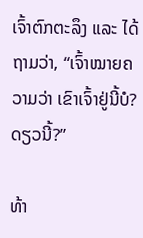ເຈົ້າຕົກຕະລຶງ ແລະ ໄດ້ຖາມວ່າ, “ເຈົ້າໝາຍຄວາມວ່າ ເຂົາເຈົ້າຢູ່ນີ້ບໍ? ດຽວນີ້?”

ທ້າ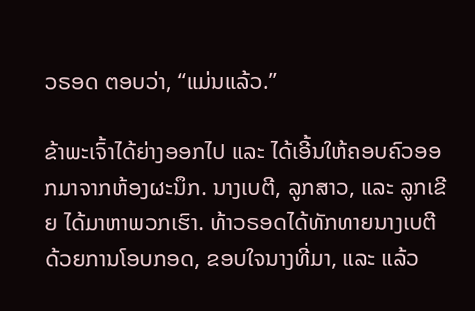ວຣອດ ຕອບວ່າ, “ແມ່ນແລ້ວ.”

ຂ້າພະເຈົ້າໄດ້ຍ່າງອອກໄປ ແລະ ໄດ້ເອີ້ນໃຫ້ຄອບຄົວອອກມາຈາກຫ້ອງຜະນຶກ. ນາງເບຕີ, ລູກສາວ, ແລະ ລູກເຂີຍ ໄດ້ມາຫາພວກເຮົາ. ທ້າວຣອດໄດ້ທັກທາຍນາງເບຕີ ດ້ວຍການໂອບກອດ, ຂອບໃຈນາງທີ່ມາ, ແລະ ແລ້ວ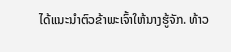ໄດ້ແນະນຳຕົວຂ້າພະເຈົ້າໃຫ້ນາງຮູ້ຈັກ. ທ້າວ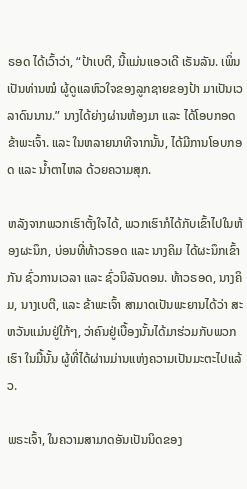ຣອດ ໄດ້ເວົ້າວ່າ, “ປ້າເບຕີ, ນີ້ແມ່ນແອວເດີ ເຣັນລັນ. ເພິ່ນເປັນທ່ານໝໍ ຜູ້ດູແລຫົວໃຈຂອງລູກຊາຍຂອງປ້າ ມາເປັນເວລາດົນນານ.” ນາງໄດ້ຍ່າງຜ່ານຫ້ອງມາ ແລະ ໄດ້ໂອບກອດຂ້າພະເຈົ້າ. ແລະ ໃນຫລາຍນາທີຈາກນັ້ນ, ໄດ້ມີການໂອບກອດ ແລະ ນ້ຳຕາໄຫລ ດ້ວຍຄວາມສຸກ.

ຫລັງຈາກພວກເຮົາຕັ້ງໃຈໄດ້, ພວກເຮົາກໍໄດ້ກັບເຂົ້າໄປໃນຫ້ອງຜະນຶກ, ບ່ອນທີ່ທ້າວຣອດ ແລະ ນາງຄິມ ໄດ້ຜະນຶກເຂົ້າກັນ ຊົ່ວການເວລາ ແລະ ຊົ່ວນິລັນດອນ. ທ້າວຣອດ, ນາງຄິມ, ນາງເບຕີ, ແລະ ຂ້າພະເຈົ້າ ສາມາດເປັນພະຍານໄດ້ວ່າ ສະຫວັນແມ່ນຢູ່ໃກ້ໆ, ວ່າຄົນຢູ່ເບື້ອງນັ້ນໄດ້ມາຮ່ວມກັບພວກເຮົາ ໃນມື້ນັ້ນ ຜູ້ທີ່ໄດ້ຜ່ານມ່ານແຫ່ງຄວາມເປັນມະຕະໄປແລ້ວ.

ພຣະເຈົ້າ, ໃນຄວາມສາມາດອັນເປັນນິດຂອງ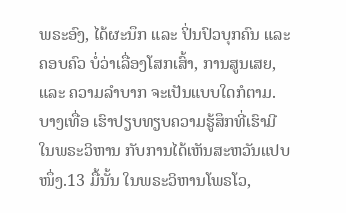ພຣະອົງ, ໄດ້ຜະນຶກ ແລະ ປິ່ນປົວບຸກຄົນ ແລະ ຄອບຄົວ ບໍ່ວ່າເລື່ອງໂສກເສົ້າ, ການສູນເສຍ, ແລະ ຄວາມລຳບາກ ຈະເປັນແບບໃດກໍຕາມ. ບາງເທື່ອ ເຮົາປຽບທຽບຄວາມຮູ້ສຶກທີ່ເຮົາມີ ໃນພຣະວິຫານ ກັບການໄດ້ເຫັນສະຫວັນແປບໜຶ່ງ.13 ມື້ນັ້ນ ໃນພຣະວິຫານໂພຣໂວ,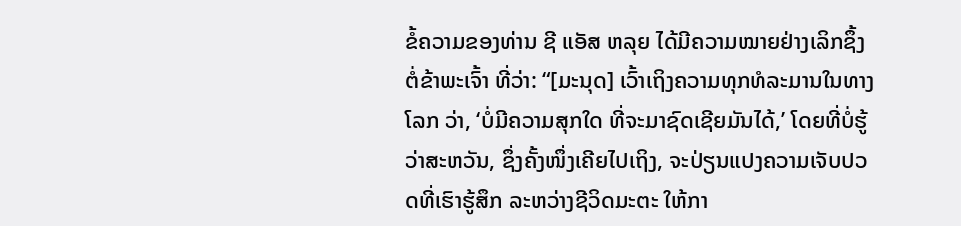ຂໍ້ຄວາມຂອງທ່ານ ຊີ ແອັສ ຫລຸຍ ໄດ້ມີຄວາມໝາຍຢ່າງເລິກຊຶ້ງຕໍ່ຂ້າພະເຈົ້າ ທີ່ວ່າ: “[ມະນຸດ] ເວົ້າເຖິງຄວາມທຸກທໍລະມານໃນທາງໂລກ ວ່າ, ‘ບໍ່ມີຄວາມສຸກໃດ ທີ່ຈະມາຊົດເຊີຍມັນໄດ້,’ ໂດຍທີ່ບໍ່ຮູ້ວ່າສະຫວັນ, ຊຶ່ງຄັ້ງໜຶ່ງເຄີຍໄປເຖິງ, ຈະປ່ຽນແປງຄວາມເຈັບປວດທີ່ເຮົາຮູ້ສຶກ ລະຫວ່າງຊີວິດມະຕະ ໃຫ້ກາ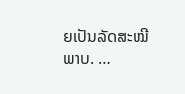ຍເປັນລັດສະໝີພາບ. …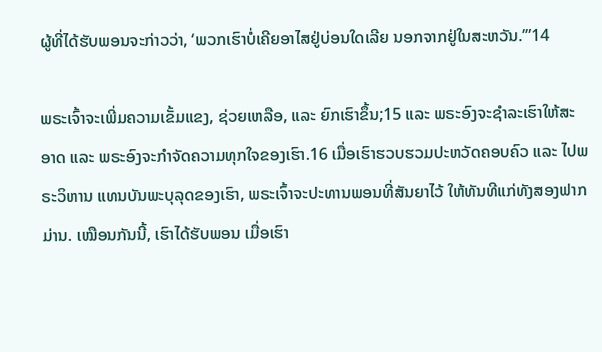ຜູ້ທີ່ໄດ້ຮັບພອນຈະກ່າວວ່າ, ‘ພວກເຮົາບໍ່ເຄີຍອາໄສຢູ່ບ່ອນໃດເລີຍ ນອກຈາກຢູ່ໃນສະຫວັນ.’”14

ພຣະເຈົ້າຈະເພີ່ມຄວາມເຂັ້ມແຂງ, ຊ່ວຍເຫລືອ, ແລະ ຍົກເຮົາຂຶ້ນ;15 ແລະ ພຣະອົງຈະຊຳລະເຮົາໃຫ້ສະອາດ ແລະ ພຣະອົງຈະກຳຈັດຄວາມທຸກໃຈຂອງເຮົາ.16 ເມື່ອເຮົາຮວບຮວມປະຫວັດຄອບຄົວ ແລະ ໄປພຣະວິຫານ ແທນບັນພະບຸລຸດຂອງເຮົາ, ພຣະເຈົ້າຈະປະທານພອນທີ່ສັນຍາໄວ້ ໃຫ້ທັນທີແກ່ທັງສອງຟາກມ່ານ. ເໝືອນກັນນີ້, ເຮົາໄດ້ຮັບພອນ ເມື່ອເຮົາ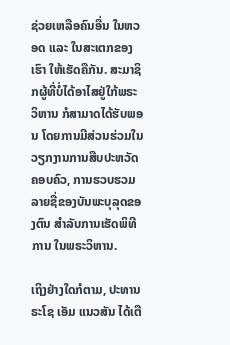ຊ່ວຍເຫລືອຄົນອື່ນ ໃນຫວອດ ແລະ ໃນສະເຕກຂອງເຮົາ ໃຫ້ເຮັດຄືກັນ. ສະມາຊິກຜູ້ທີ່ບໍ່ໄດ້ອາໄສຢູ່ໃກ້ພຣະວິຫານ ກໍສາມາດໄດ້ຮັບພອນ ໂດຍການມີສ່ວນຮ່ວມໃນວຽກງານການສືບປະຫວັດຄອບຄົວ, ການຮວບຮວມລາຍຊື່ຂອງບັນພະບຸລຸດຂອງຕົນ ສຳລັບການເຮັດພິທີການ ໃນພຣະວິຫານ.

ເຖິງຢ່າງໃດກໍຕາມ, ປະທານຣະໂຊ ເອັມ ແນວສັນ ໄດ້ເຕື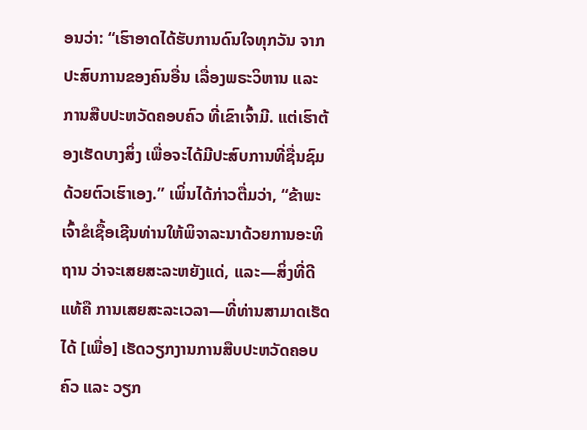ອນວ່າ: “ເຮົາອາດໄດ້ຮັບການດົນໃຈທຸກວັນ ຈາກປະສົບການຂອງຄົນອື່ນ ເລື່ອງພຣະວິຫານ ແລະ ການສືບປະຫວັດຄອບຄົວ ທີ່ເຂົາເຈົ້າມີ. ແຕ່ເຮົາຕ້ອງເຮັດບາງສິ່ງ ເພື່ອຈະໄດ້ມີປະສົບການທີ່ຊື່ນຊົມ ດ້ວຍຕົວເຮົາເອງ.” ເພິ່ນໄດ້ກ່າວຕື່ມວ່າ, “ຂ້າພະເຈົ້າຂໍເຊື້ອເຊີນທ່ານໃຫ້ພິຈາລະນາດ້ວຍການອະທິຖານ ວ່າຈະເສຍສະລະຫຍັງແດ່, ແລະ—ສິ່ງທີ່ດີແທ້ຄື ການເສຍສະລະເວລາ—ທີ່ທ່ານສາມາດເຮັດໄດ້ [ເພື່ອ] ເຮັດວຽກງານການສືບປະຫວັດຄອບຄົວ ແລະ ວຽກ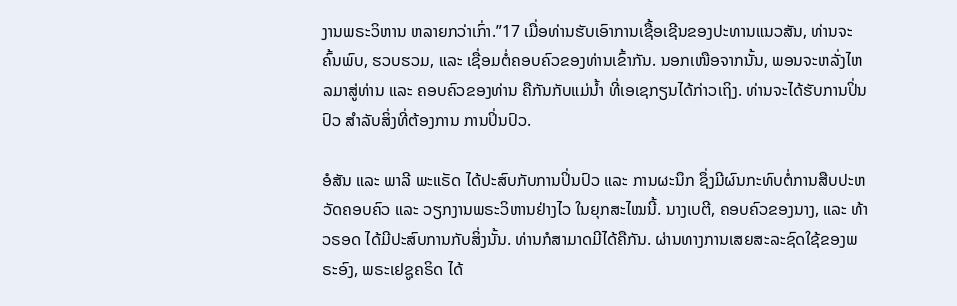ງານພຣະວິຫານ ຫລາຍກວ່າເກົ່າ.”17 ເມື່ອທ່ານຮັບເອົາການເຊື້ອເຊີນຂອງປະທານແນວສັນ, ທ່ານຈະຄົ້ນພົບ, ຮວບຮວມ, ແລະ ເຊື່ອມຕໍ່ຄອບຄົວຂອງທ່ານເຂົ້າກັນ. ນອກເໜືອຈາກນັ້ນ, ພອນຈະຫລັ່ງໄຫລມາສູ່ທ່ານ ແລະ ຄອບຄົວຂອງທ່ານ ຄືກັນກັບແມ່ນ້ຳ ທີ່ເອເຊກຽນໄດ້ກ່າວເຖິງ. ທ່ານຈະໄດ້ຮັບການປິ່ນປົວ ສຳລັບສິ່ງທີ່ຕ້ອງການ ການປິ່ນປົວ.

ອໍສັນ ແລະ ພາລີ ພະແຣັດ ໄດ້ປະສົບກັບການປິ່ນປົວ ແລະ ການຜະນຶກ ຊຶ່ງມີຜົນກະທົບຕໍ່ການສືບປະຫວັດຄອບຄົວ ແລະ ວຽກງານພຣະວິຫານຢ່າງໄວ ໃນຍຸກສະໄໝນີ້. ນາງເບຕີ, ຄອບຄົວຂອງນາງ, ແລະ ທ້າວຣອດ ໄດ້ມີປະສົບການກັບສິ່ງນັ້ນ. ທ່ານກໍສາມາດມີໄດ້ຄືກັນ. ຜ່ານທາງການເສຍສະລະຊົດໃຊ້ຂອງພຣະອົງ, ພຣະເຢຊູຄຣິດ ໄດ້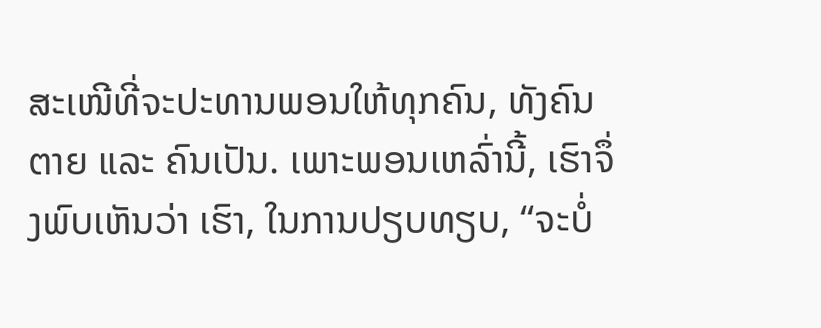ສະເໜີທີ່ຈະປະທານພອນໃຫ້ທຸກຄົນ, ທັງຄົນຕາຍ ແລະ ຄົນເປັນ. ເພາະພອນເຫລົ່ານີ້, ເຮົາຈຶ່ງພົບເຫັນວ່າ ເຮົາ, ໃນການປຽບທຽບ, “ຈະບໍ່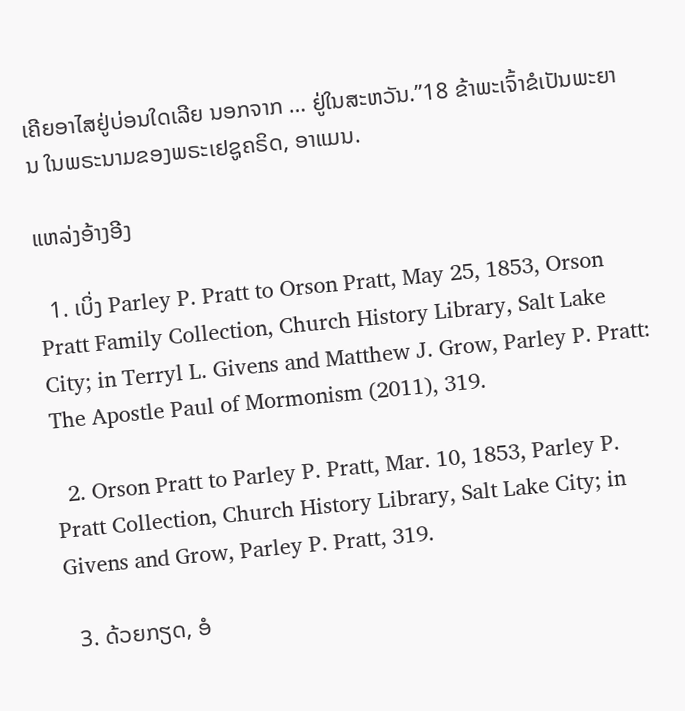ເຄີຍອາໄສຢູ່ບ່ອນໃດເລີຍ ນອກຈາກ … ຢູ່ໃນສະຫວັນ.”18 ຂ້າພະເຈົ້າຂໍເປັນພະຍານ ໃນພຣະນາມຂອງພຣະເຢຊູຄຣິດ, ອາແມນ.

ແຫລ່ງອ້າງອີງ

  1. ເບິ່ງ Parley P. Pratt to Orson Pratt, May 25, 1853, Orson Pratt Family Collection, Church History Library, Salt Lake City; in Terryl L. Givens and Matthew J. Grow, Parley P. Pratt: The Apostle Paul of Mormonism (2011), 319.

  2. Orson Pratt to Parley P. Pratt, Mar. 10, 1853, Parley P. Pratt Collection, Church History Library, Salt Lake City; in Givens and Grow, Parley P. Pratt, 319.

  3. ດ້ວຍກຽດ, ອໍ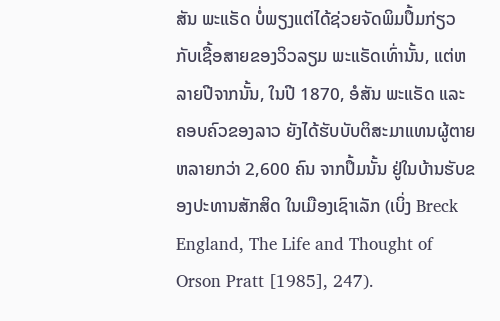ສັນ ພະແຣັດ ບໍ່ພຽງແຕ່ໄດ້ຊ່ວຍຈັດພິມປຶ້ມກ່ຽວກັບເຊື້ອສາຍຂອງວິວລຽມ ພະແຣັດເທົ່ານັ້ນ, ແຕ່ຫລາຍປີຈາກນັ້ນ, ໃນປີ 1870, ອໍສັນ ພະແຣັດ ແລະ ຄອບຄົວຂອງລາວ ຍັງໄດ້ຮັບບັບຕິສະມາແທນຜູ້ຕາຍຫລາຍກວ່າ 2,600 ຄົນ ຈາກປຶ້ມນັ້ນ ຢູ່ໃນບ້ານຮັບຂອງປະທານສັກສິດ ໃນເມືອງເຊົາເລັກ (ເບິ່ງ Breck England, The Life and Thought of Orson Pratt [1985], 247).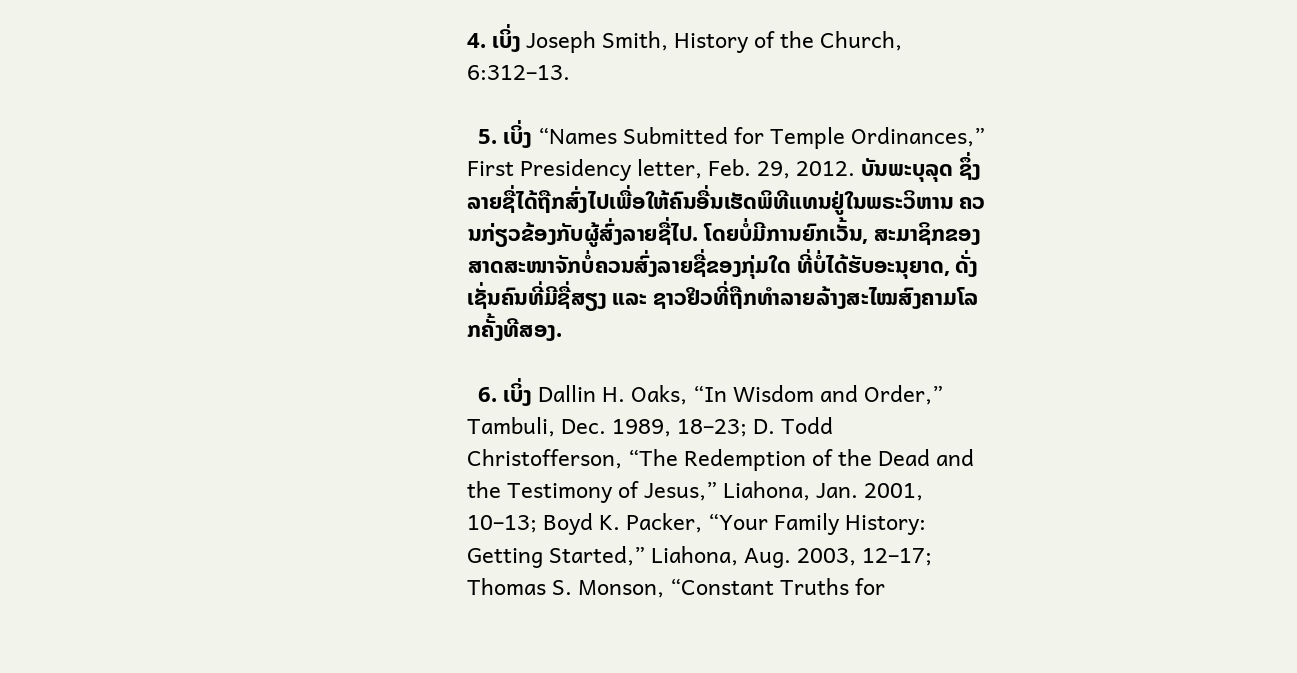4. ເບິ່ງ Joseph Smith, History of the Church, 6:312–13.

  5. ເບິ່ງ “Names Submitted for Temple Ordinances,” First Presidency letter, Feb. 29, 2012. ບັນພະບຸລຸດ ຊຶ່ງລາຍຊື່ໄດ້ຖືກສົ່ງໄປເພື່ອໃຫ້ຄົນອື່ນເຮັດພິທີແທນຢູ່ໃນພຣະວິຫານ ຄວນກ່ຽວຂ້ອງກັບຜູ້ສົ່ງລາຍຊື່ໄປ. ໂດຍບໍ່ມີການຍົກເວັ້ນ, ສະມາຊິກຂອງສາດສະໜາຈັກບໍ່ຄວນສົ່ງລາຍຊື່ຂອງກຸ່ມໃດ ທີ່ບໍ່ໄດ້ຮັບອະນຸຍາດ, ດັ່ງເຊັ່ນຄົນທີ່ມີຊື່ສຽງ ແລະ ຊາວຢິວທີ່ຖືກທຳລາຍລ້າງສະໄໝສົງຄາມໂລກຄັ້ງທີສອງ.

  6. ເບິ່ງ Dallin H. Oaks, “In Wisdom and Order,” Tambuli, Dec. 1989, 18–23; D. Todd Christofferson, “The Redemption of the Dead and the Testimony of Jesus,” Liahona, Jan. 2001, 10–13; Boyd K. Packer, “Your Family History: Getting Started,” Liahona, Aug. 2003, 12–17; Thomas S. Monson, “Constant Truths for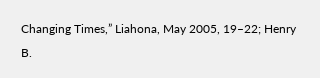Changing Times,” Liahona, May 2005, 19–22; Henry B.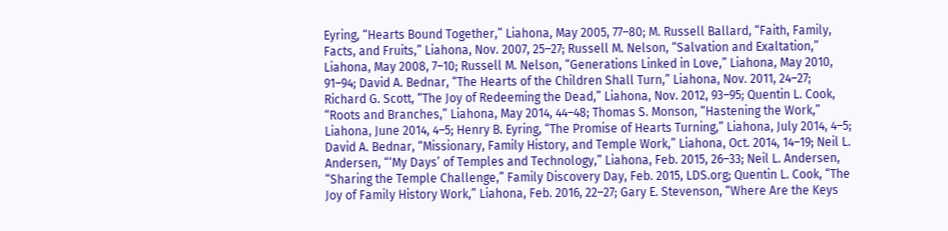Eyring, “Hearts Bound Together,” Liahona, May 2005, 77–80; M. Russell Ballard, “Faith, Family, Facts, and Fruits,” Liahona, Nov. 2007, 25–27; Russell M. Nelson, “Salvation and Exaltation,” Liahona, May 2008, 7–10; Russell M. Nelson, “Generations Linked in Love,” Liahona, May 2010, 91–94; David A. Bednar, “The Hearts of the Children Shall Turn,” Liahona, Nov. 2011, 24–27; Richard G. Scott, “The Joy of Redeeming the Dead,” Liahona, Nov. 2012, 93–95; Quentin L. Cook, “Roots and Branches,” Liahona, May 2014, 44–48; Thomas S. Monson, “Hastening the Work,” Liahona, June 2014, 4–5; Henry B. Eyring, “The Promise of Hearts Turning,” Liahona, July 2014, 4–5; David A. Bednar, “Missionary, Family History, and Temple Work,” Liahona, Oct. 2014, 14–19; Neil L. Andersen, “‘My Days’ of Temples and Technology,” Liahona, Feb. 2015, 26–33; Neil L. Andersen, “Sharing the Temple Challenge,” Family Discovery Day, Feb. 2015, LDS.org; Quentin L. Cook, “The Joy of Family History Work,” Liahona, Feb. 2016, 22–27; Gary E. Stevenson, “Where Are the Keys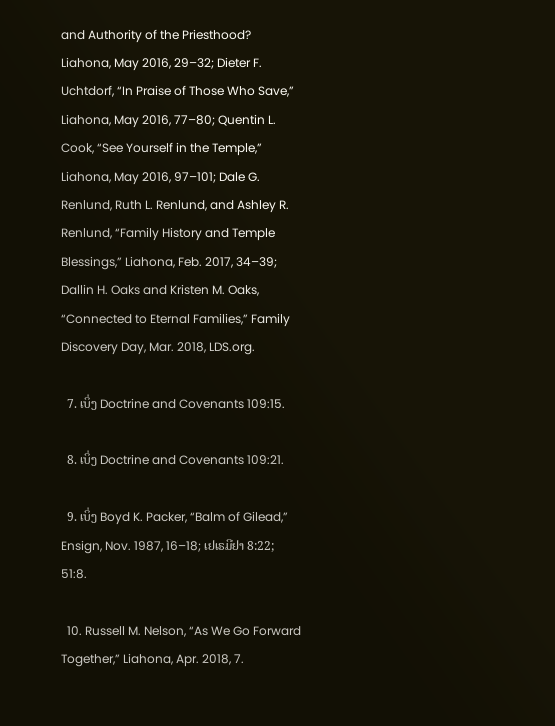and Authority of the Priesthood? Liahona, May 2016, 29–32; Dieter F. Uchtdorf, “In Praise of Those Who Save,” Liahona, May 2016, 77–80; Quentin L. Cook, “See Yourself in the Temple,” Liahona, May 2016, 97–101; Dale G. Renlund, Ruth L. Renlund, and Ashley R. Renlund, “Family History and Temple Blessings,” Liahona, Feb. 2017, 34–39; Dallin H. Oaks and Kristen M. Oaks, “Connected to Eternal Families,” Family Discovery Day, Mar. 2018, LDS.org.

  7. ເບິ່ງ Doctrine and Covenants 109:15.

  8. ເບິ່ງ Doctrine and Covenants 109:21.

  9. ເບິ່ງ Boyd K. Packer, “Balm of Gilead,” Ensign, Nov. 1987, 16–18; ເຢເຣມີຢາ 8:22; 51:8.

  10. Russell M. Nelson, “As We Go Forward Together,” Liahona, Apr. 2018, 7.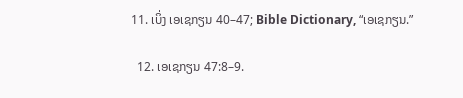11. ເບິ່ງ ເອເຊກຽນ 40–47; Bible Dictionary, “ເອເຊກຽນ.”

  12. ເອເຊກຽນ 47:8–9.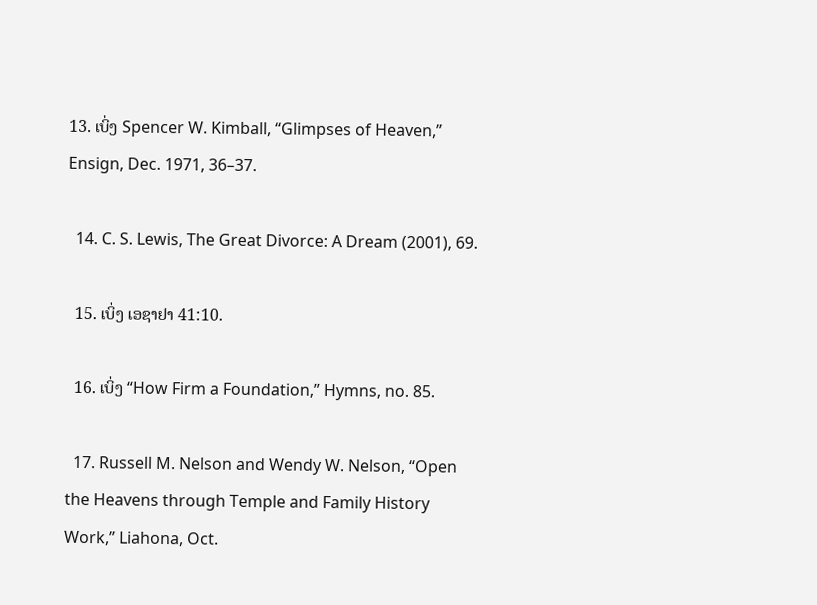13. ເບິ່ງ Spencer W. Kimball, “Glimpses of Heaven,” Ensign, Dec. 1971, 36–37.

  14. C. S. Lewis, The Great Divorce: A Dream (2001), 69.

  15. ເບິ່ງ ເອຊາຢາ 41:10.

  16. ເບິ່ງ “How Firm a Foundation,” Hymns, no. 85.

  17. Russell M. Nelson and Wendy W. Nelson, “Open the Heavens through Temple and Family History Work,” Liahona, Oct.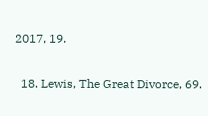2017, 19.

  18. Lewis, The Great Divorce, 69.